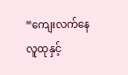“ကျေးလက်နေလူထုနှင့်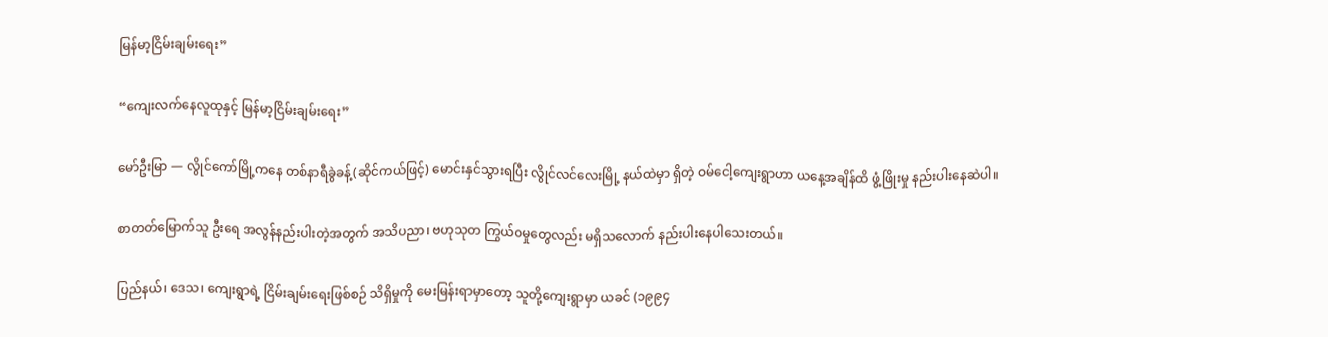မြန်မာ့ငြိမ်းချမ်းရေး”

“ကျေးလက်နေလူထုနှင့် မြန်မာ့ငြိမ်းချမ်းရေး”

မော်ဦးမြာ — လွိုင်ကော်မြို့ကနေ တစ်နာရီခွဲခန့်(ဆိုင်ကယ်ဖြင့်) မောင်းနှင်သွားရပြီး လွိုင်လင်လေးမြို့ နယ်ထဲမှာ ရှိတဲ့ ဝမ်ငေါ့ကျေးရွာဟာ ယနေ့အချိန်ထိ ဖွံ့ဖြိုးမှု နည်းပါးနေဆဲပါ။

စာတတ်မြောက်သူ ဦးရေ အလွန်နည်းပါးတဲ့အတွက် အသိပညာ၊ ဗဟုသုတ ကြွယ်ဝမှုတွေလည်း မရှိသလောက် နည်းပါးနေပါသေးတယ်။

ပြည်နယ်၊ ဒေသ၊ ကျေးရွာရဲ့ ငြိမ်းချမ်းရေးဖြစ်စဉ် သိရှိမှုကို မေးမြန်းရာမှာတော့ သူတို့ကျေးရွာမှာ ယခင် (၁၉၉၄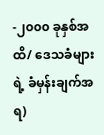-၂၀၀၀ ခုနှစ်အထိ/ ဒေသခံများရဲ့ ခံမှန်းချက်အရ)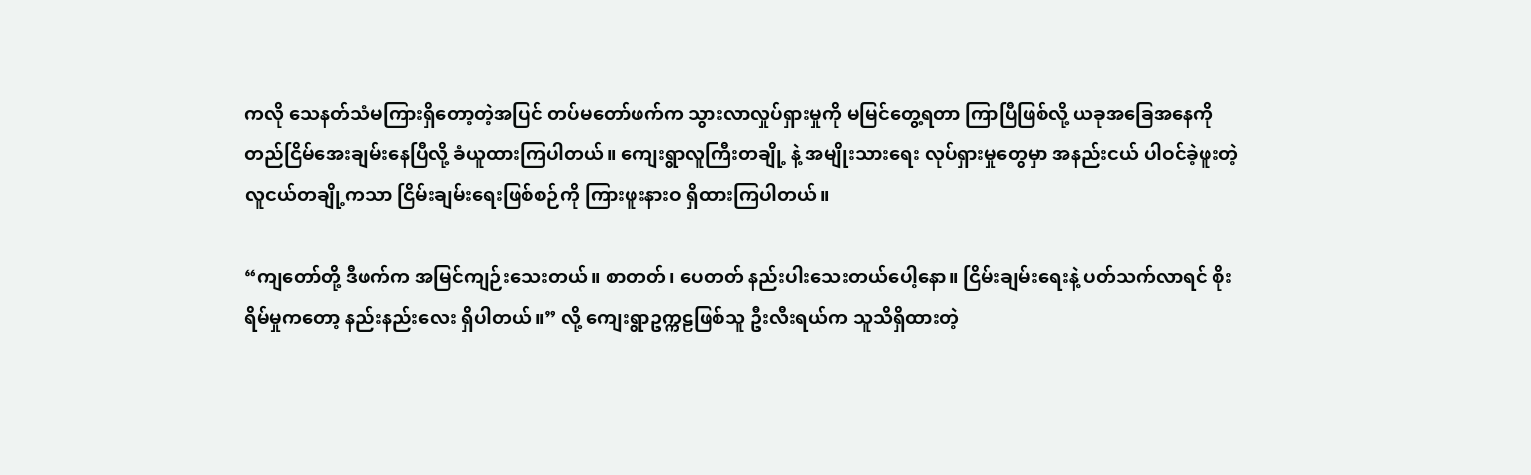ကလို သေနတ်သံမကြားရှိတော့တဲ့အပြင် တပ်မတော်ဖက်က သွားလာလှုပ်ရှားမှုကို မမြင်တွေ့ရတာ ကြာပြီဖြစ်လို့ ယခုအခြေအနေကို တည်ငြိမ်အေးချမ်းနေပြီလို့ ခံယူထားကြပါတယ်။ ကျေးရွာလူကြီးတချို့ နဲ့ အမျိုးသားရေး လုပ်ရှားမှုတွေမှာ အနည်းငယ် ပါဝင်ခဲ့ဖူးတဲ့ လူငယ်တချို့ကသာ ငြိမ်းချမ်းရေးဖြစ်စဉ်ကို ကြားဖူးနားဝ ရှိထားကြပါတယ်။

“ကျတော်တို့ ဒီဖက်က အမြင်ကျဉ်းသေးတယ်။ စာတတ်၊ ပေတတ် နည်းပါးသေးတယ်ပေါ့နော။ ငြိမ်းချမ်းရေးနဲ့ ပတ်သက်လာရင် စိုးရိမ်မှုကတော့ နည်းနည်းလေး ရှိပါတယ်။” လို့ ကျေးရွာဥက္ကဠဖြစ်သူ ဦးလီးရယ်က သူသိရှိထားတဲ့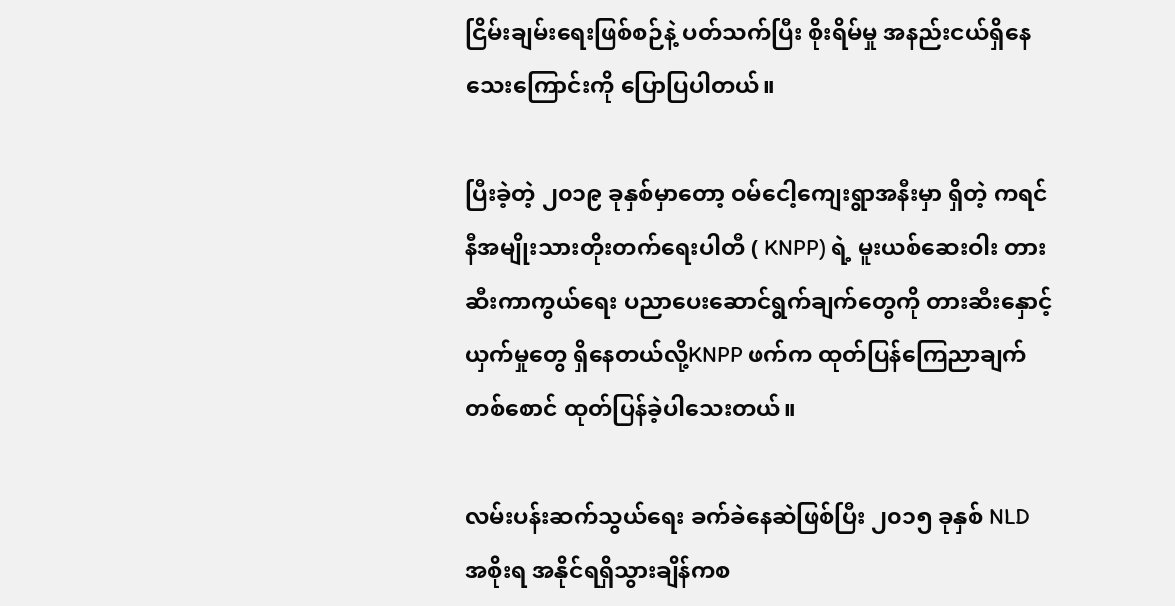ငြိမ်းချမ်းရေးဖြစ်စဉ်နဲ့ ပတ်သက်ပြီး စိုးရိမ်မှု အနည်းငယ်ရှိနေသေးကြောင်းကို ပြောပြပါတယ်။

ပြီးခဲ့တဲ့ ၂၀၁၉ ခုနှစ်မှာတော့ ဝမ်ငေါ့ကျေးရွာအနီးမှာ ရှိတဲ့ ကရင်နီအမျိုးသားတိုးတက်ရေးပါတီ ( KNPP) ရဲ့ မူးယစ်ဆေးဝါး တားဆီးကာကွယ်ရေး ပညာပေးဆောင်ရွက်ချက်တွေကို တားဆီးနှောင့်ယှက်မှုတွေ ရှိနေတယ်လို့KNPP ဖက်က ထုတ်ပြန်ကြေညာချက်တစ်စောင် ထုတ်ပြန်ခဲ့ပါသေးတယ်။

လမ်းပန်းဆက်သွယ်ရေး ခက်ခဲနေဆဲဖြစ်ပြီး ၂၀၁၅ ခုနှစ် NLD အစိုးရ အနိုင်ရရှိသွားချိန်ကစ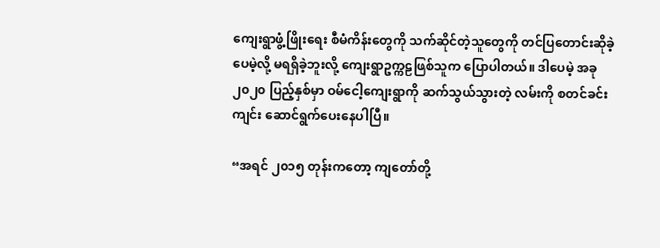ကျေးရွာဖွံ့ဖြိုးရေး စီမံကိန်းတွေကို သက်ဆိုင်တဲ့သူတွေကို တင်ပြတောင်းဆိုခဲ့ပေမဲ့လို့ မရရှိခဲ့ဘူးလို့ ကျေးရွာဥက္ကဠဖြစ်သူက ပြောပါတယ်။ ဒါပေမဲ့ အခု ၂၀၂၀ ပြည့်နှစ်မှာ ဝမ်ငေါ့ကျေးရွာကို ဆက်သွယ်သွားတဲ့ လမ်းကို စတင်ခင်းကျင်း ဆောင်ရွက်ပေးနေပါပြီ။

“အရင် ၂၀၁၅ တုန်းကတော့ ကျတော်တို့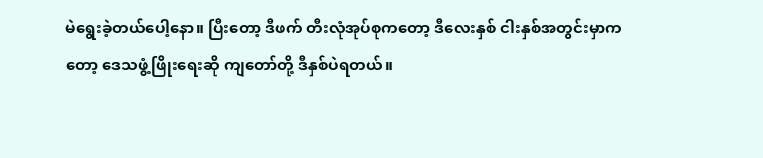မဲရွေးခဲ့တယ်ပေါ့နော။ ပြီးတော့ ဒီဖက် တီးလုံအုပ်စုကတော့ ဒီလေးနှစ် ငါးနှစ်အတွင်းမှာကတော့ ဒေသဖွံ့ဖြိုးရေးဆို ကျတော်တို့ ဒီနှစ်ပဲရတယ်။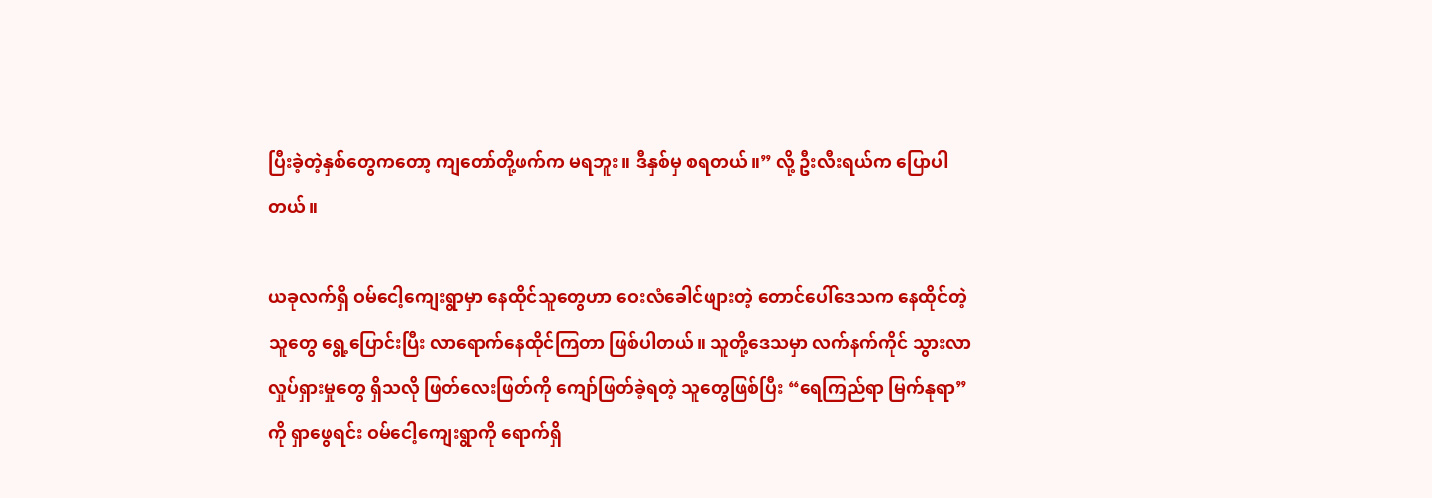ပြီးခဲ့တဲ့နှစ်တွေကတော့ ကျတော်တို့ဖက်က မရဘူး။ ဒီနှစ်မှ စရတယ်။” လို့ ဦးလီးရယ်က ပြောပါတယ်။

ယခုလက်ရှိ ဝမ်ငေါ့ကျေးရွာမှာ နေထိုင်သူတွေဟာ ဝေးလံခေါင်ဖျားတဲ့ တောင်ပေါ်ဒေသက နေထိုင်တဲ့သူတွေ ရွေ့ပြောင်းပြီး လာရောက်နေထိုင်ကြတာ ဖြစ်ပါတယ်။ သူတို့ဒေသမှာ လက်နက်ကိုင် သွားလာလှုပ်ရှားမှုတွေ ရှိသလို ဖြတ်လေးဖြတ်ကို ကျော်ဖြတ်ခဲ့ရတဲ့ သူတွေဖြစ်ပြီး “ရေကြည်ရာ မြက်နုရာ”ကို ရှာဖွေရင်း ဝမ်ငေါ့ကျေးရွာကို ရောက်ရှိ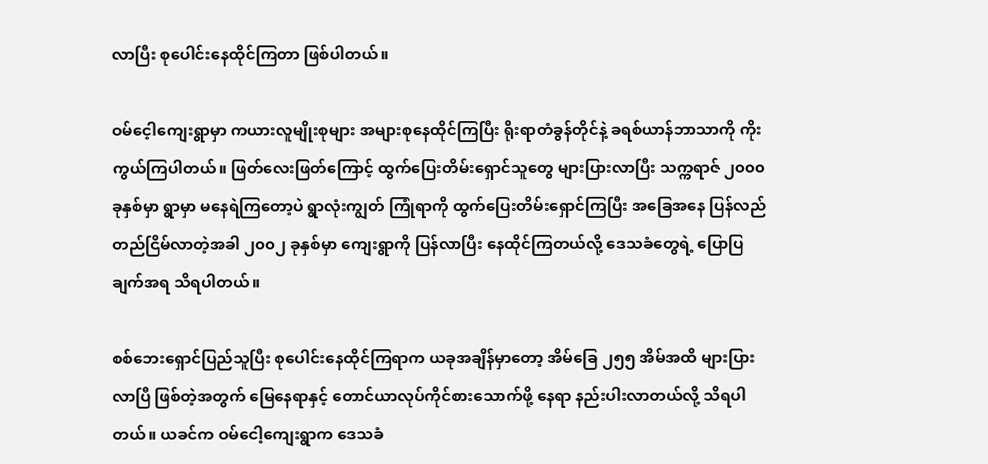လာပြီး စုပေါင်းနေထိုင်ကြတာ ဖြစ်ပါတယ်။

ဝမ်ငေ့ါကျေးရွာမှာ ကယားလူမျိုးစုများ အများစုနေထိုင်ကြပြီး ရိုးရာတံခွန်တိုင်နဲ့ ခရစ်ယာန်ဘာသာကို ကိုးကွယ်ကြပါတယ်။ ဖြတ်လေးဖြတ်ကြောင့် ထွက်ပြေးတိမ်းရှောင်သူတွေ များပြားလာပြီး သက္ကရာဇ် ၂၀၀၀ ခုနှစ်မှာ ရွာမှာ မနေရဲကြတော့ပဲ ရွာလုံးကျွတ် ကြုံရာကို ထွက်ပြေးတိမ်းရှောင်ကြပြီး အခြေအနေ ပြန်လည်တည်ငြိမ်လာတဲ့အခါ ၂၀၀၂ ခုနှစ်မှာ ကျေးရွာကို ပြန်လာပြီး နေထိုင်ကြတယ်လို့ ဒေသခံတွေရဲ့ ပြောပြချက်အရ သိရပါတယ်။

စစ်ဘေးရှောင်ပြည်သူပြီး စုပေါင်းနေထိုင်ကြရာက ယခုအချိန်မှာတော့ အိမ်ခြေ ၂၅၅ အိမ်အထိ များပြားလာပြီ ဖြစ်တဲ့အတွက် မြေနေရာနှင့် တောင်ယာလုပ်ကိုင်စားသောက်ဖို့ နေရာ နည်းပါးလာတယ်လို့ သိရပါတယ်။ ယခင်က ဝမ်ငေါ့ကျေးရွာက ဒေသခံ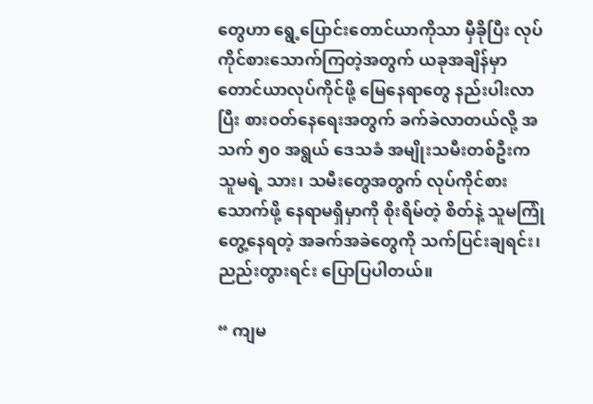တွေဟာ ရွေ့ပြောင်းတောင်ယာကိုသာ မှီခိုပြီး လုပ်ကိုင်စားသောက်ကြတဲ့အတွက် ယခုအချိန်မှာ တောင်ယာလုပ်ကိုင်ဖို့ မြေနေရာတွေ နည်းပါးလာပြီး စားဝတ်နေရေးအတွက် ခက်ခဲလာတယ်လို့ အသက် ၅၀ အရွယ် ဒေသခံ အမျိုးသမီးတစ်ဦးက သူမရဲ့ သား၊ သမီးတွေအတွက် လုပ်ကိုင်စားသောက်ဖို့ နေရာမရှိမှာကို စိုးရိမ်တဲ့ စိတ်နဲ့ သူမကြုံတွေ့နေရတဲ့ အခက်အခဲတွေကို သက်ပြင်းချရင်း၊ ညည်းတွားရင်း ပြောပြပါတယ်။

“ ကျမ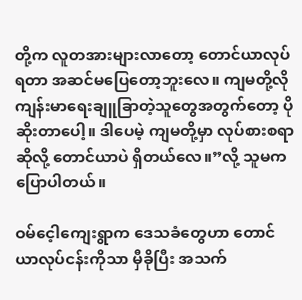တို့က လူတအားများလာတော့ တောင်ယာလုပ်ရတာ အဆင်မပြေတော့ဘူးလေ။ ကျမတို့လို ကျန်းမာရေးချူခြာတဲ့သူတွေအတွက်တော့ ပိုဆိုးတာပေါ့။ ဒါပေမဲ့ ကျမတို့မှာ လုပ်စားစရာဆိုလို့ တောင်ယာပဲ ရှိတယ်လေ။”လို့ သူမက ပြောပါတယ်။

ဝမ်ငေ့ါကျေးရွာက ဒေသခံတွေဟာ တောင်ယာလုပ်ငန်းကိုသာ မှီခိုပြီး အသက်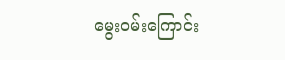မွေးဝမ်းကြောင်း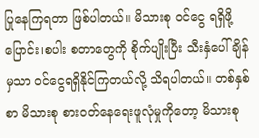ပြုနေကြရတာ ဖြစ်ပါတယ်။ မိသားစု ဝင်ငွေ ရရှိဖို့ ပြောင်း၊စပါး စတာတွေကို စိုက်ပျိုးပြီး သီးနှံပေါ်ချိန်မှသာ ဝင်ငွေရရှိနိုင်ကြတယ်လို့ သိရပါတယ်။ တစ်နှစ်စာ မိသားစု စားဝတ်နေရေးဖူလုံမှုကိုတော့ မိသားစု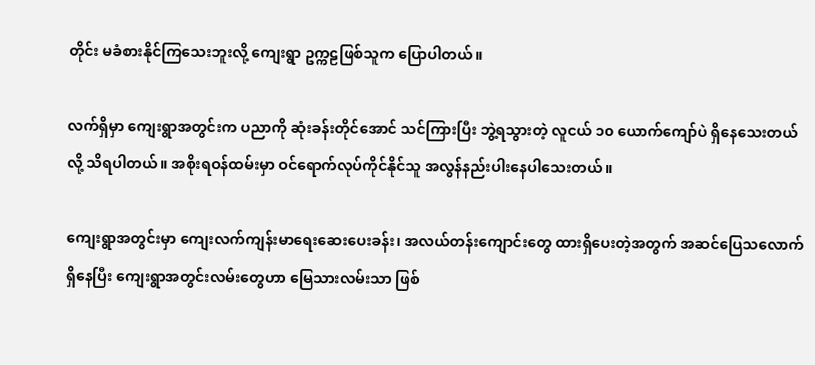တိုင်း မခံစားနိုင်ကြသေးဘူးလို့ ကျေးရွာ ဥက္ကဠဖြစ်သူက ပြောပါတယ်။

လက်ရှိမှာ ကျေးရွာအတွင်းက ပညာကို ဆုံးခန်းတိုင်အောင် သင်ကြားပြီး ဘွဲ့ရသွားတဲ့ လူငယ် ၁၀ ယောက်ကျော်ပဲ ရှိနေသေးတယ်လို့ သိရပါတယ်။ အစိုးရဝန်ထမ်းမှာ ဝင်ရောက်လုပ်ကိုင်နိုင်သူ အလွန်နည်းပါးနေပါသေးတယ်။

ကျေးရွာအတွင်းမှာ ကျေးလက်ကျန်းမာရေးဆေးပေးခန်း၊ အလယ်တန်းကျောင်းတွေ ထားရှိပေးတဲ့အတွက် အဆင်ပြေသလောက် ရှိနေပြီး ကျေးရွာအတွင်းလမ်းတွေဟာ မြေသားလမ်းသာ ဖြစ်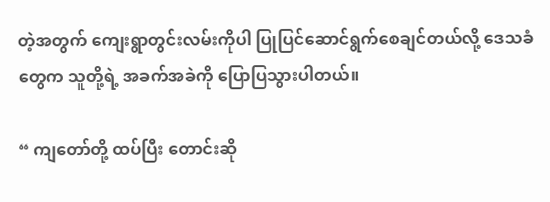တဲ့အတွက် ကျေးရွာတွင်းလမ်းကိုပါ ပြုပြင်ဆောင်ရွက်စေချင်တယ်လို့ ဒေသခံတွေက သူတို့ရဲ့ အခက်အခဲကို ပြောပြသွားပါတယ်။

“ ကျတော်တို့ ထပ်ပြီး တောင်းဆို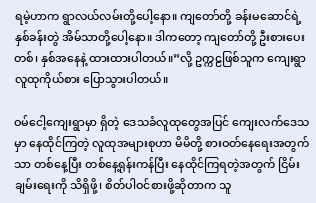ရမဲ့ဟာက ရွာလယ်လမ်းတို့ပေါ့နော။ ကျတော်တို့ ခန်းမဆောင်ရဲ့ နှစ်ခန်းတွဲ အိမ်သာတို့ပေါ့နော။ ဒါကတော့ ကျတော်တို့ ဦးစားပေးတစ်၊ နှစ်အနေနဲ့ ထားထားပါတယ်။”လို့ ဥက္ကဠဖြစ်သူက ကျေးရွာလူထုကိုယ်စား ပြောသွားပါတယ်။

ဝမ်ငေါ့ကျေးရွာမှာ ရှိတဲ့ ဒေသခံလူထုတွေအပြင် ကျေးလက်ဒေသမှာ နေထိုင်ကြတဲ့ လူထုအများစုဟာ မိမိတို့ စားဝတ်နေရေးအတွက်သာ တစ်နေ့ပြီး တစ်နေ့ရုန်းကန်ပြီး နေထိုင်ကြရတဲ့အတွက် ငြိမ်းချမ်းရေးကို သိရှိဖို့၊ စိတ်ပါဝင်စားဖို့ဆိုတာက သူ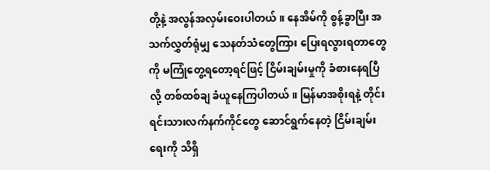တို့နဲ့ အလွန်အလှမ်းဝေးပါတယ်။ နေအိမ်ကို စွန့်ခွာပြီး အသက်လွှတ်ရုံမျှ သေနတ်သံတွေကြား ပြေးရလွားရတာတွေကို မကြုံတွေ့ရတော့ရင်ဖြင့် ငြိမ်းချမ်းမှုကို ခံစားနေရပြီလို့ တစ်ထစ်ချ ခံယူနေကြပါတယ်။ မြန်မာအစိုးရနဲ့ တိုင်းရင်းသားလက်နက်ကိုင်တွေ ဆောင်ရွက်နေတဲ့ ငြိမ်းချမ်းရေးကို သိရှိ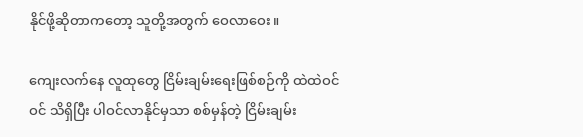နိုင်ဖို့ဆိုတာကတော့ သူတို့အတွက် ဝေလာဝေး။

ကျေးလက်နေ လူထုတွေ ငြိမ်းချမ်းရေးဖြစ်စဉ်ကို ထဲထဲဝင်ဝင် သိရှိပြီး ပါဝင်လာနိုင်မှသာ စစ်မှန်တဲ့ ငြိမ်းချမ်း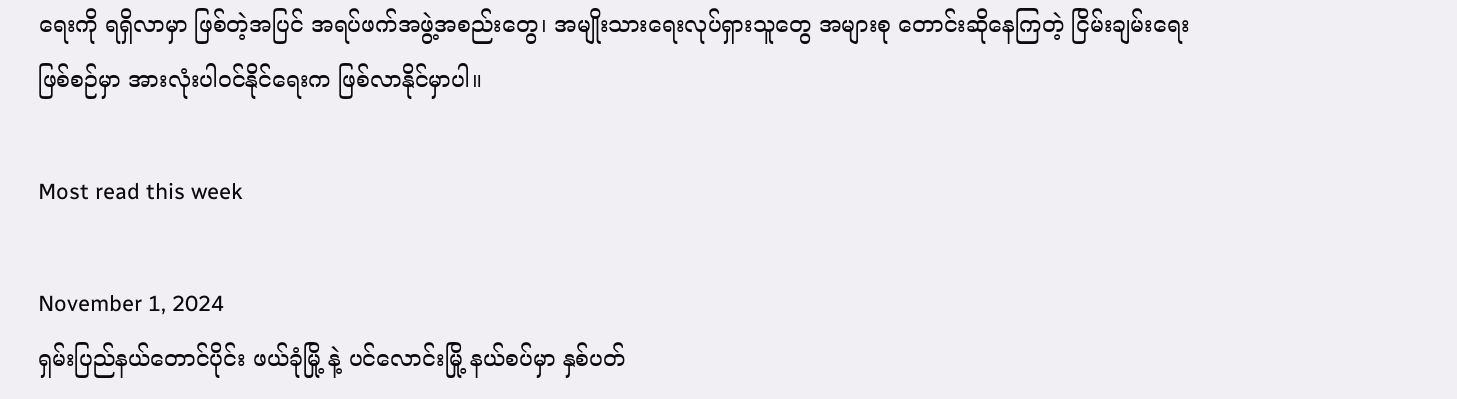ရေးကို ရရှိလာမှာ ဖြစ်တဲ့အပြင် အရပ်ဖက်အဖွဲ့အစည်းတွေ၊ အမျိုးသားရေးလုပ်ရှားသူတွေ အများစု တောင်းဆိုနေကြတဲ့ ငြိမ်းချမ်းရေးဖြစ်စဉ်မှာ အားလုံးပါဝင်နိုင်ရေးက ဖြစ်လာနိုင်မှာပါ။

Most read this week

November 1, 2024
ရှမ်းပြည်နယ်တောင်ပိုင်း ဖယ်ခုံမြို့ နဲ့ ပင်လောင်းမြို့ နယ်စပ်မှာ နှစ်ပတ်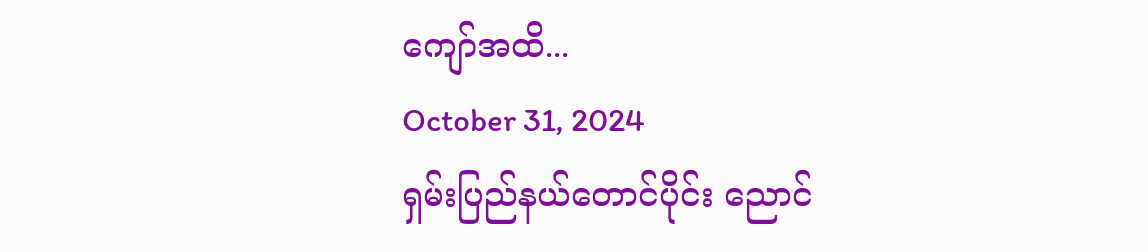ကျော်အထိ...
October 31, 2024
ရှမ်းပြည်နယ်တောင်ပိုင်း ညောင်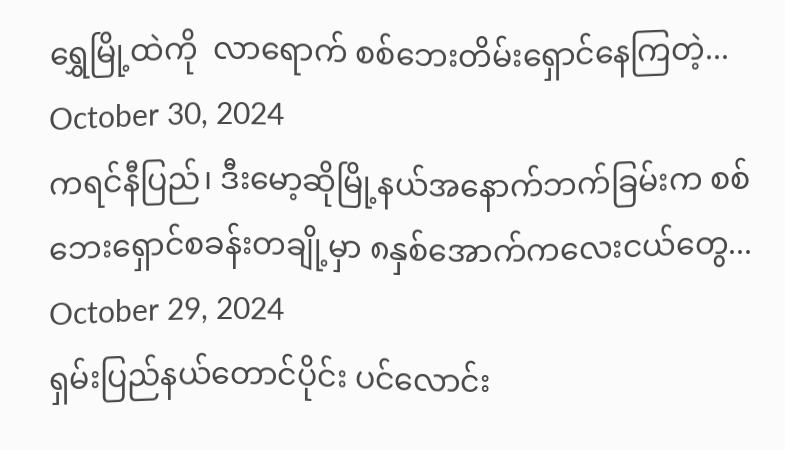ရွှေမြို့ထဲကို  လာရောက် စစ်ဘေးတိမ်းရှောင်နေကြတဲ့...
October 30, 2024
ကရင်နီပြည်၊ ဒီးမော့ဆိုမြို့နယ်အနောက်ဘက်ခြမ်းက စစ်ဘေးရှောင်စခန်းတချို့မှာ ၈နှစ်အောက်ကလေးငယ်တွေ...
October 29, 2024
ရှမ်းပြည်နယ်တောင်ပိုင်း ပင်လောင်း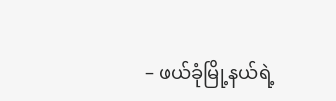– ဖယ်ခုံမြို့နယ်ရဲ့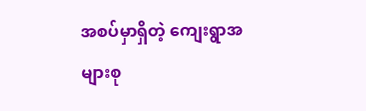အစပ်မှာရှိတဲ့ ကျေးရွာအများစု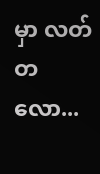မှာ လတ်တလော...